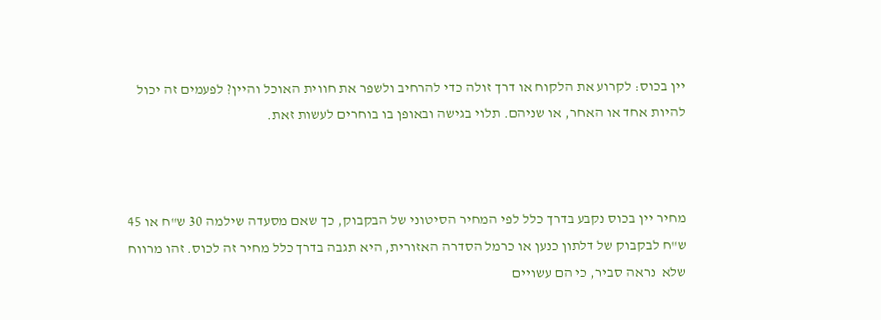יין בכוס: לקרוע את הלקוח או דרך זולה כדי להרחיב ולשפר את חווית האוכל והיין? לפעמים זה יכול להיות אחד או האחר, או שניהם. תלוי בגישה ובאופן בו בוחרים לעשות זאת.



מחיר יין בכוס נקבע בדרך כלל לפי המחיר הסיטוני של הבקבוק, כך שאם מסעדה שילמה 30 ש"ח או 45 ש"ח לבקבוק של דלתון כנען או כרמל הסדרה האזורית, היא תגבה בדרך כלל מחיר זה לכוס. זהו מרווח שלא  נראה סביר, כי הם עשויים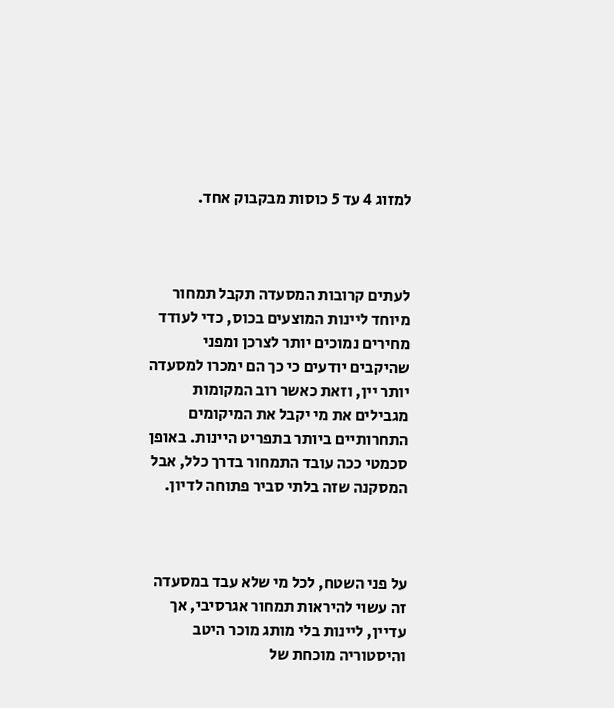למזוג 4 עד 5 כוסות מבקבוק אחד.



לעתים קרובות המסעדה תקבל תמחור מיוחד ליינות המוצעים בכוס, כדי לעודד מחירים נמוכים יותר לצרכן ומפני שהיקבים יודעים כי כך הם ימכרו למסעדה יותר יין, וזאת כאשר רוב המקומות מגבילים את מי יקבל את המיקומים התחרותיים ביותר בתפריט היינות. באופן סכמטי ככה עובד התמחור בדרך כלל, אבל המסקנה שזה בלתי סביר פתוחה לדיון.



על פני השטח, לכל מי שלא עבד במסעדה זה עשוי להיראות תמחור אגרסיבי, אך עדיין, ליינות בלי מותג מוכר היטב והיסטוריה מוכחת של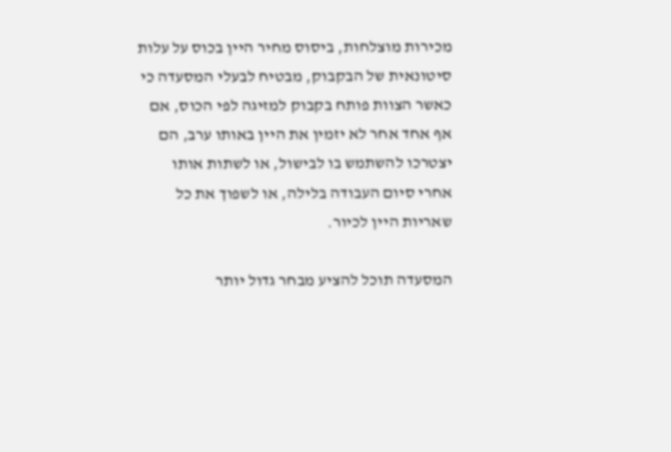מכירות מוצלחות, ביסוס מחיר היין בכוס על עלות סיטונאית של הבקבוק, מבטיח לבעלי המסעדה כי כאשר הצוות פותח בקבוק למזיגה לפי הכוס, אם אף אחד אחר לא יזמין את היין באותו ערב, הם יצטרכו להשתמש בו לבישול, או לשתות אותו אחרי סיום העבודה בלילה, או לשפוך את כל שאריות היין לכיור.

המסעדה תוכל להציע מבחר גדול יותר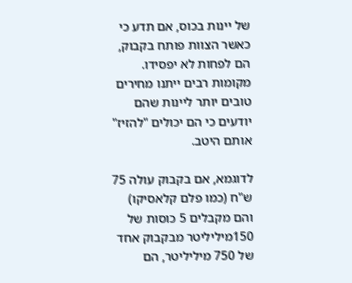של יינות בכוס, אם תדע כי כאשר הצוות פותח בקבוק, הם לפחות לא יפסידו. מקומות רבים ייתנו מחירים טובים יותר ליינות שהם יודעים כי הם יכולים "להזיז" אותם היטב.

לדוגמא, אם בקבוק עולה 75 ש"ח (כמו פלם קלאסיקו) והם מקבלים 5 כוסות של 150מיליליטר מבקבוק אחד של 750 מיליליטר, הם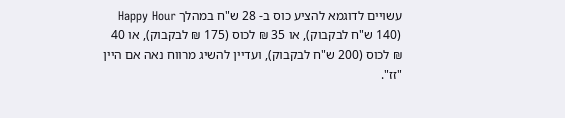עשויים לדוגמא להציע כוס ב- 28 ש"ח במהלך Happy Hour (140 ש"ח לבקבוק), או 35 ₪ לכוס (175 ₪ לבקבוק), או 40 ₪ לכוס (200 ש"ח לבקבוק), ועדיין להשיג מרווח נאה אם היין "זז".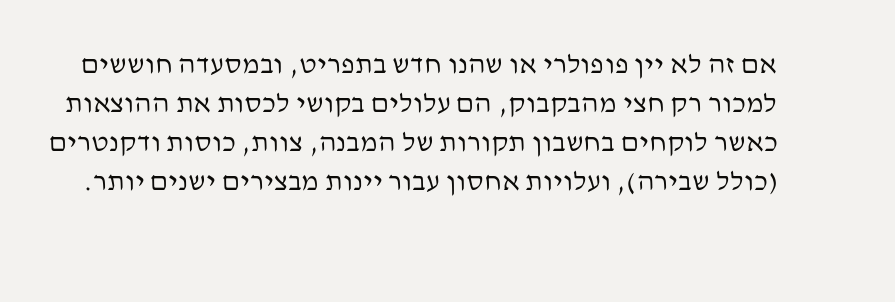אם זה לא יין פופולרי או שהנו חדש בתפריט, ובמסעדה חוששים למכור רק חצי מהבקבוק, הם עלולים בקושי לכסות את ההוצאות כאשר לוקחים בחשבון תקורות של המבנה, צוות, כוסות ודקנטרים (כולל שבירה), ועלויות אחסון עבור יינות מבצירים ישנים יותר.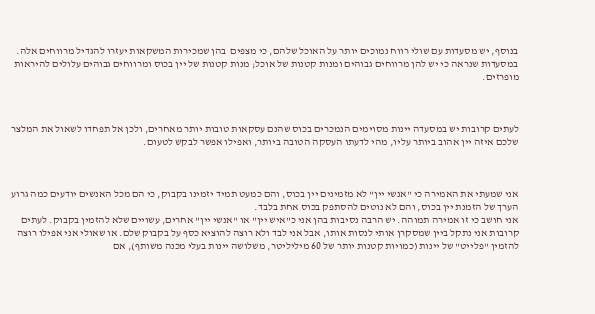בנוסף, יש מסעדות עם שולי רווח נמוכים יותר על האוכל שלהם, כי מצפים  בהן שמכירות המשקאות יעזרו להגדיל מרווחים אלה. במסעדות שנראה כי יש להן מרווחים גבוהים ומנות קטנות של אוכל; מנות קטנות של יין בכוס ומרווחים גבוהים עלולים להיראות מופרזים.



לעתים קרובות יש במסעדה יינות מסוימים הנמכרים בכוס שהנם עסקאות טובות יותר מאחרים, ולכן אל תפחדו לשאול את המלצר שלכם איזה יין אהוב ביותר עליו, מהי לדעתו העסקה הטובה ביותר, ואפילו אפשר לבקש לטעום.



אני שמעתי את האמירה כי "אנשי יין" לא מזמינים יין בכוס, והם כמעט תמיד יזמינו בקבוק, כי הם מכל האנשים יודעים כמה גרוע הערך של הזמנת יין בכוס, והם לא נוטים להסתפק בכוס אחת בלבד.
אני חושב כי זו אמירה תמוהה. יש הרבה נסיבות בהן אני כ"איש יין" או "אנשי יין" אחרים, עשויים שלא להזמין בקבוק. לעתים קרובות אני נתקל ביין שמסקרן אותי לנסות אותו, אבל אני לבד ולא רוצה להוציא כסף על בקבוק שלם. או שאולי אני אפילו רוצה להזמין "פלייט" של יינות (כמויות קטנות יותר של 60 מיליליטר, משלושה יינות בעלי מכנה משותף), אם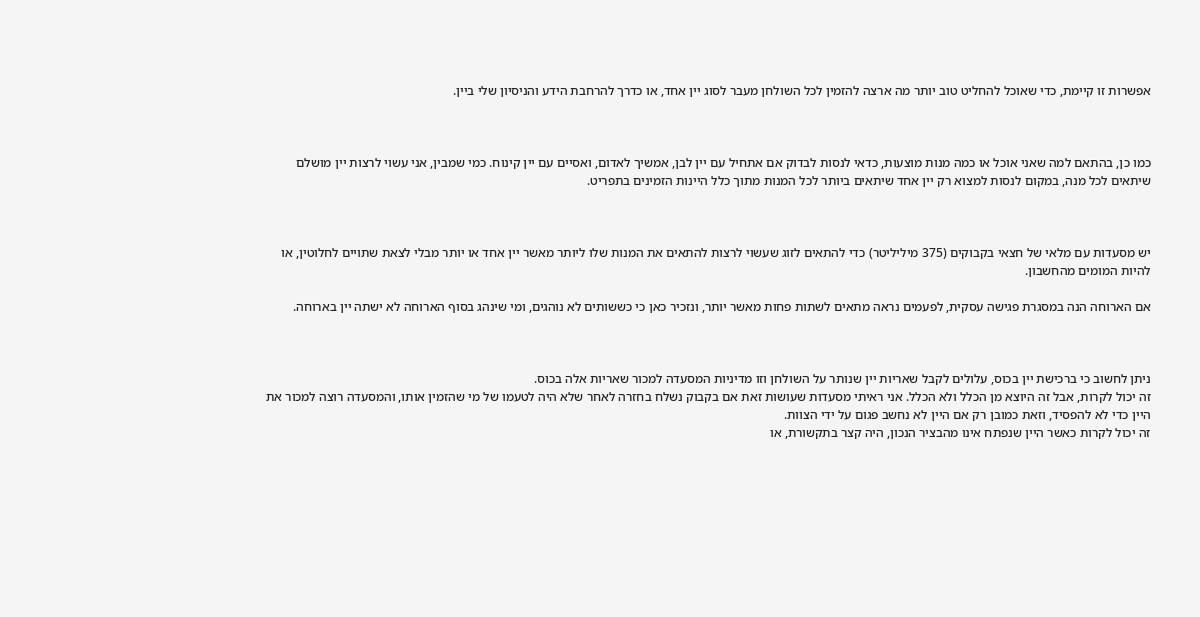אפשרות זו קיימת, כדי שאוכל להחליט טוב יותר מה ארצה להזמין לכל השולחן מעבר לסוג יין אחד, או כדרך להרחבת הידע והניסיון שלי ביין.



כמו כן, בהתאם למה שאני אוכל או כמה מנות מוצעות, כדאי לנסות לבדוק אם אתחיל עם יין לבן, אמשיך לאדום, ואסיים עם יין קינוח. כמי שמבין, אני עשוי לרצות יין מושלם שיתאים לכל מנה, במקום לנסות למצוא רק יין אחד שיתאים ביותר לכל המנות מתוך כלל היינות הזמינים בתפריט.



יש מסעדות עם מלאי של חצאי בקבוקים (375 מיליליטר) כדי להתאים לזוג שעשוי לרצות להתאים את המנות שלו ליותר מאשר יין אחד או יותר מבלי לצאת שתויים לחלוטין, או להיות המומים מהחשבון.

אם הארוחה הנה במסגרת פגישה עסקית, לפעמים נראה מתאים לשתות פחות מאשר יותר, ונזכיר כאן כי כששותים לא נוהגים, ומי שינהג בסוף הארוחה לא ישתה יין בארוחה.



ניתן לחשוב כי ברכישת יין בכוס, עלולים לקבל שאריות יין שנותר על השולחן וזו מדיניות המסעדה למכור שאריות אלה בכוס.
זה יכול לקרות, אבל זה היוצא מן הכלל ולא הכלל. אני ראיתי מסעדות שעושות זאת אם בקבוק נשלח בחזרה לאחר שלא היה לטעמו של מי שהזמין אותו, והמסעדה רוצה למכור את היין כדי לא להפסיד, וזאת כמובן רק אם היין לא נחשב פגום על ידי הצוות.
זה יכול לקרות כאשר היין שנפתח אינו מהבציר הנכון, היה קצר בתקשורת, או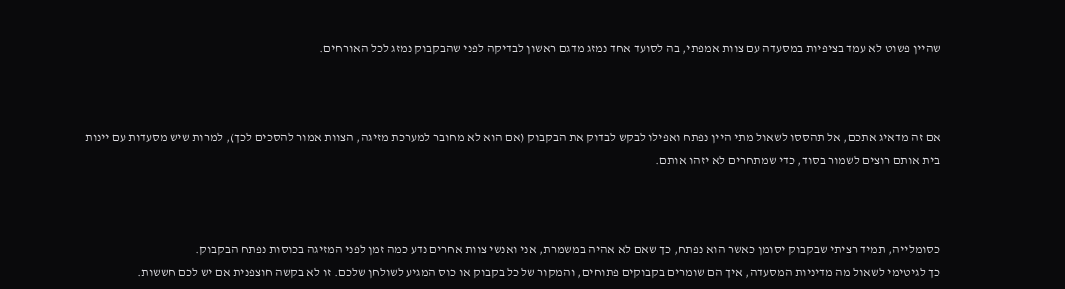שהיין פשוט לא עמד בציפיות במסעדה עם צוות אמפתי, בה לסועד אחד נמזג מדגם ראשון לבדיקה לפני שהבקבוק נמזג לכל האורחים.



אם זה מדאיג אתכם, אל תהססו לשאול מתי היין נפתח ואפילו לבקש לבדוק את הבקבוק (אם הוא לא מחובר למערכת מזיגה, הצוות אמור להסכים לכך), למרות שיש מסעדות עם יינות בית אותם רוצים לשמור בסוד, כדי שמתחרים לא יזהו אותם.



כסומלייה, תמיד רציתי שבקבוק יסומן כאשר הוא נפתח, כך שאם לא אהיה במשמרת, אני ואנשי צוות אחרים נדע כמה זמן לפני המזיגה בכוסות נפתח הבקבוק.
כך לגיטימי לשאול מה מדיניות המסעדה, איך הם שומרים בקבוקים פתוחים, והמקור של כל בקבוק או כוס המגיע לשולחן שלכם. זו לא בקשה חוצפנית אם יש לכם חששות.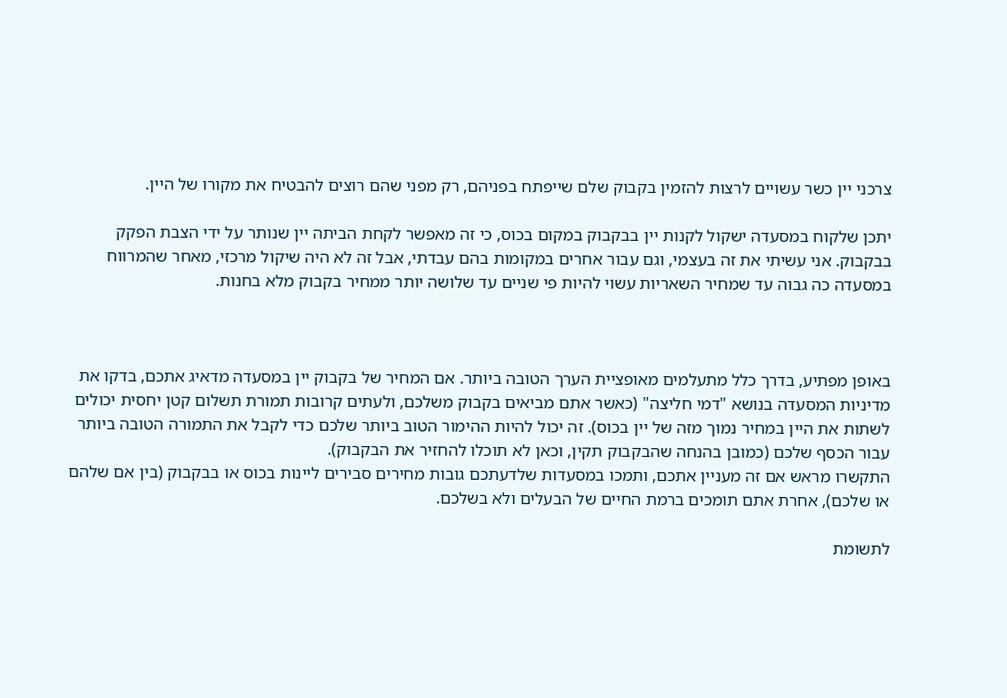צרכני יין כשר עשויים לרצות להזמין בקבוק שלם שייפתח בפניהם, רק מפני שהם רוצים להבטיח את מקורו של היין.

יתכן שלקוח במסעדה ישקול לקנות יין בבקבוק במקום בכוס, כי זה מאפשר לקחת הביתה יין שנותר על ידי הצבת הפקק בבקבוק. אני עשיתי את זה בעצמי, וגם עבור אחרים במקומות בהם עבדתי, אבל זה לא היה שיקול מרכזי, מאחר שהמרווח במסעדה כה גבוה עד שמחיר השאריות עשוי להיות פי שניים עד שלושה יותר ממחיר בקבוק מלא בחנות.



באופן מפתיע, בדרך כלל מתעלמים מאופציית הערך הטובה ביותר. אם המחיר של בקבוק יין במסעדה מדאיג אתכם, בדקו את מדיניות המסעדה בנושא "דמי חליצה" (כאשר אתם מביאים בקבוק משלכם, ולעתים קרובות תמורת תשלום קטן יחסית יכולים לשתות את היין במחיר נמוך מזה של יין בכוס). זה יכול להיות ההימור הטוב ביותר שלכם כדי לקבל את התמורה הטובה ביותר עבור הכסף שלכם (כמובן בהנחה שהבקבוק תקין, וכאן לא תוכלו להחזיר את הבקבוק).
התקשרו מראש אם זה מעניין אתכם, ותמכו במסעדות שלדעתכם גובות מחירים סבירים ליינות בכוס או בבקבוק (בין אם שלהם או שלכם), אחרת אתם תומכים ברמת החיים של הבעלים ולא בשלכם.

לתשומת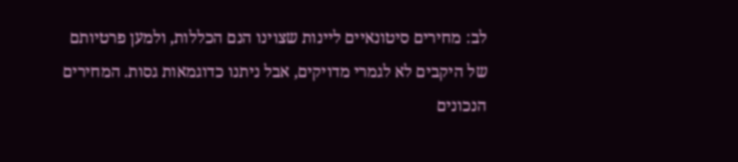לב: מחירים סיטונאיים ליינות שצוינו הנם הכללות, ולמען פרטיותם של היקבים לא לגמרי מדויקים, אבל ניתנו כדוגמאות גסות. המחירים הנכונים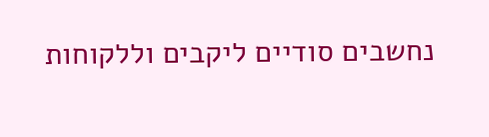נחשבים סודיים ליקבים וללקוחות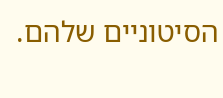הסיטוניים שלהם.